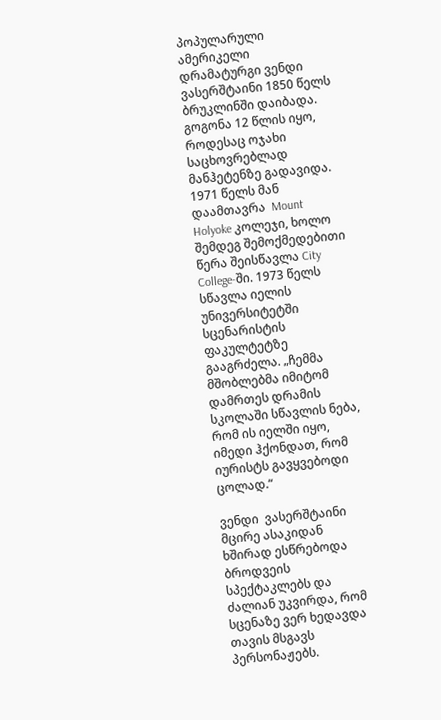პოპულარული ამერიკელი დრამატურგი ვენდი ვასერშტაინი 1850 წელს ბრუკლინში დაიბადა. გოგონა 12 წლის იყო, როდესაც ოჯახი საცხოვრებლად მანჰეტენზე გადავიდა. 1971 წელს მან დაამთავრა  Mount Holyoke კოლეჯი, ხოლო შემდეგ შემოქმედებითი წერა შეისწავლა City College-ში. 1973 წელს სწავლა იელის უნივერსიტეტში სცენარისტის ფაკულტეტზე გააგრძელა. „ჩემმა მშობლებმა იმიტომ დამრთეს დრამის სკოლაში სწავლის ნება, რომ ის იელში იყო, იმედი ჰქონდათ, რომ იურისტს გავყვებოდი ცოლად.“

ვენდი  ვასერშტაინი მცირე ასაკიდან ხშირად ესწრებოდა ბროდვეის სპექტაკლებს და ძალიან უკვირდა, რომ სცენაზე ვერ ხედავდა თავის მსგავს პერსონაჟებს.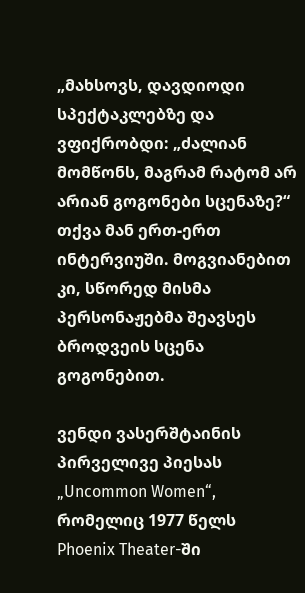„მახსოვს, დავდიოდი სპექტაკლებზე და ვფიქრობდი: „ძალიან მომწონს, მაგრამ რატომ არ არიან გოგონები სცენაზე?“ თქვა მან ერთ-ერთ ინტერვიუში. მოგვიანებით კი, სწორედ მისმა პერსონაჟებმა შეავსეს ბროდვეის სცენა გოგონებით.

ვენდი ვასერშტაინის პირველივე პიესას „Uncommon Women“, რომელიც 1977 წელს Phoenix Theater-ში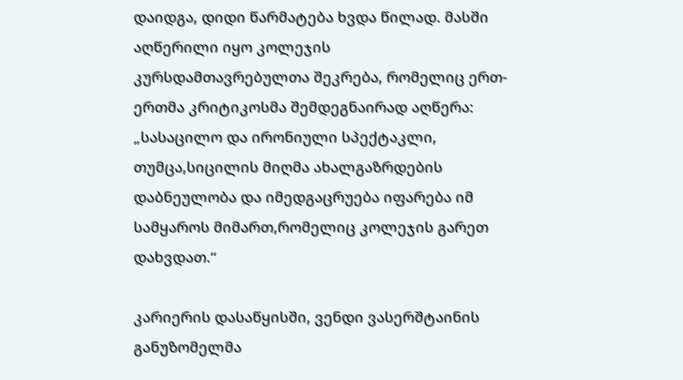დაიდგა, დიდი წარმატება ხვდა წილად. მასში აღწერილი იყო კოლეჯის კურსდამთავრებულთა შეკრება, რომელიც ერთ-ერთმა კრიტიკოსმა შემდეგნაირად აღწერა: „სასაცილო და ირონიული სპექტაკლი, თუმცა,სიცილის მიღმა ახალგაზრდების დაბნეულობა და იმედგაცრუება იფარება იმ სამყაროს მიმართ,რომელიც კოლეჯის გარეთ დახვდათ.“

კარიერის დასაწყისში, ვენდი ვასერშტაინის განუზომელმა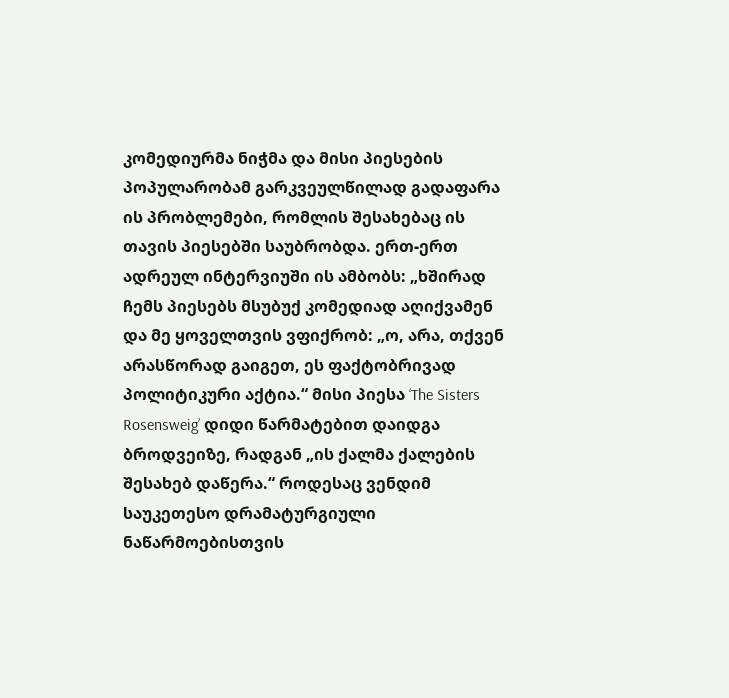კომედიურმა ნიჭმა და მისი პიესების პოპულარობამ გარკვეულწილად გადაფარა ის პრობლემები, რომლის შესახებაც ის თავის პიესებში საუბრობდა. ერთ-ერთ ადრეულ ინტერვიუში ის ამბობს: „ხშირად ჩემს პიესებს მსუბუქ კომედიად აღიქვამენ და მე ყოველთვის ვფიქრობ: „ო, არა, თქვენ არასწორად გაიგეთ, ეს ფაქტობრივად პოლიტიკური აქტია.“ მისი პიესა ‘The Sisters Rosensweig’ დიდი წარმატებით დაიდგა ბროდვეიზე, რადგან „ის ქალმა ქალების შესახებ დაწერა.“ როდესაც ვენდიმ საუკეთესო დრამატურგიული ნაწარმოებისთვის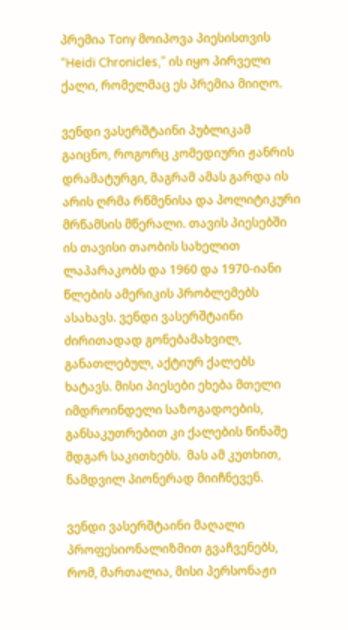პრემია Tony მოიპოვა პიესისთვის “Heidi Chronicles,” ის იყო პირველი ქალი, რომელმაც ეს პრემია მიიღო.

ვენდი ვასერშტაინი პუბლიკამ გაიცნო, როგორც კომედიური ჟანრის დრამატურგი, მაგრამ ამას გარდა ის არის ღრმა რწმენისა და პოლიტიკური მრწამსის მწერალი. თავის პიესებში ის თავისი თაობის სახელით ლაპარაკობს და 1960 და 1970-იანი წლების ამერიკის პრობლემებს ასახავს. ვენდი ვასერშტაინი ძირითადად გონებამახვილ, განათლებულ, აქტიურ ქალებს ხატავს. მისი პიესები ეხება მთელი იმდროინდელი საზოგადოების, განსაკუთრებით კი ქალების წინაშე მდგარ საკითხებს.  მას ამ კუთხით, ნამდვილ პიონერად მიიჩნევენ.

ვენდი ვასერშტაინი მაღალი პროფესიონალიზმით გვაჩვენებს, რომ, მართალია, მისი პერსონაჟი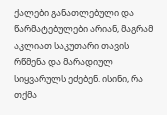ქალები განათლებული და წარმატებულები არიან, მაგრამ აკლიათ საკუთარი თავის რწმენა და მარადიულ სიყვარულს ეძებენ. ისინი, რა თქმა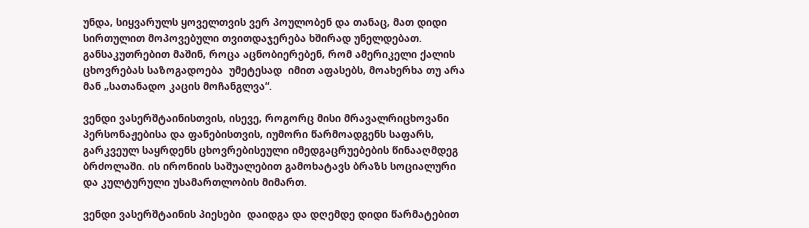უნდა, სიყვარულს ყოველთვის ვერ პოულობენ და თანაც, მათ დიდი სირთულით მოპოვებული თვითდაჯერება ხშირად უნელდებათ. განსაკუთრებით მაშინ, როცა აცნობიერებენ, რომ ამერიკელი ქალის ცხოვრებას საზოგადოება  უმეტესად  იმით აფასებს, მოახერხა თუ არა მან „სათანადო კაცის მოჩანგლვა“.

ვენდი ვასერშტაინისთვის, ისევე, როგორც მისი მრავალრიცხოვანი პერსონაჟებისა და ფანებისთვის, იუმორი წარმოადგენს საფარს, გარკვეულ საყრდენს ცხოვრებისეული იმედგაცრუებების წინააღმდეგ ბრძოლაში. ის ირონიის საშუალებით გამოხატავს ბრაზს სოციალური და კულტურული უსამართლობის მიმართ.

ვენდი ვასერშტაინის პიესები  დაიდგა და დღემდე დიდი წარმატებით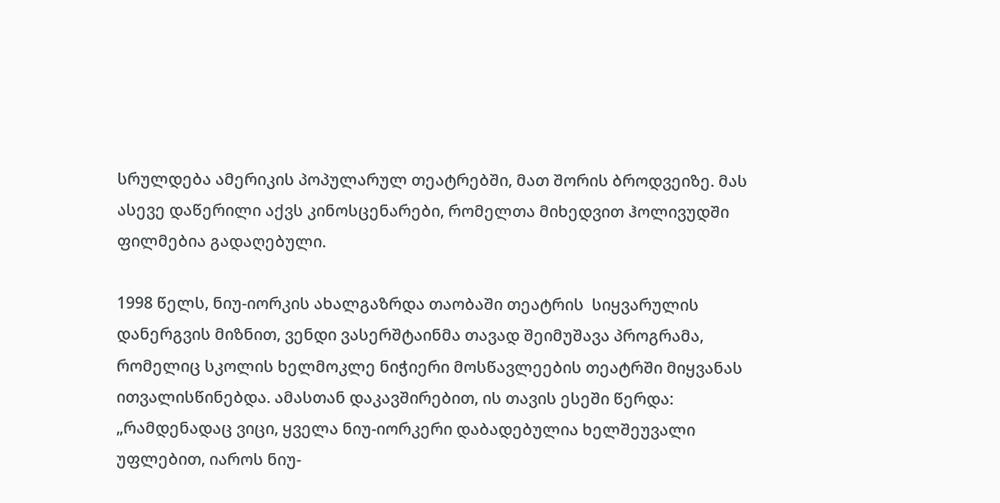სრულდება ამერიკის პოპულარულ თეატრებში, მათ შორის ბროდვეიზე. მას ასევე დაწერილი აქვს კინოსცენარები, რომელთა მიხედვით ჰოლივუდში ფილმებია გადაღებული.

1998 წელს, ნიუ-იორკის ახალგაზრდა თაობაში თეატრის  სიყვარულის დანერგვის მიზნით, ვენდი ვასერშტაინმა თავად შეიმუშავა პროგრამა, რომელიც სკოლის ხელმოკლე ნიჭიერი მოსწავლეების თეატრში მიყვანას ითვალისწინებდა. ამასთან დაკავშირებით, ის თავის ესეში წერდა: „რამდენადაც ვიცი, ყველა ნიუ-იორკერი დაბადებულია ხელშეუვალი უფლებით, იაროს ნიუ-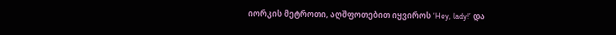იორკის მეტროთი, აღშფოთებით იყვიროს ‘Hey, lady!’ და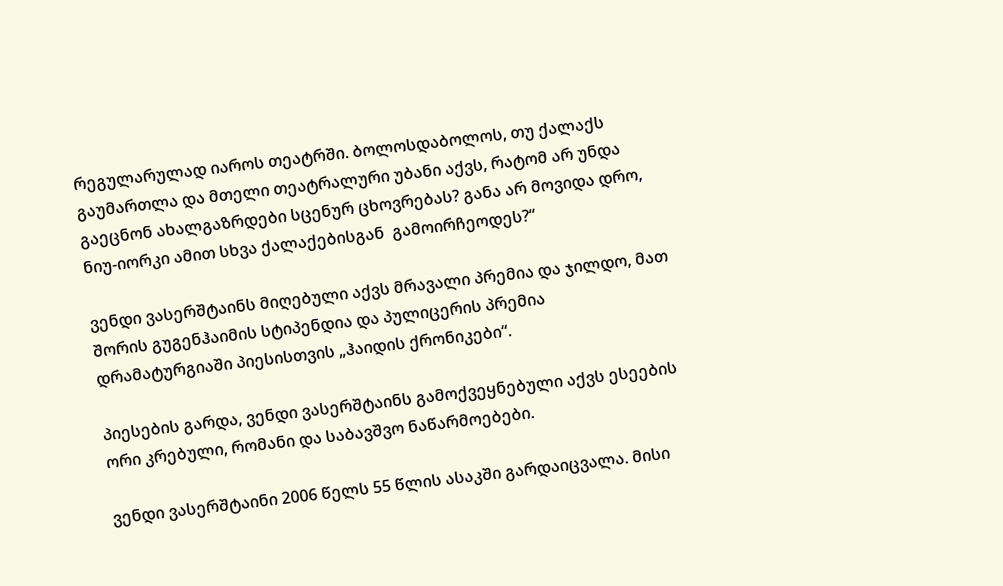რეგულარულად იაროს თეატრში. ბოლოსდაბოლოს, თუ ქალაქს გაუმართლა და მთელი თეატრალური უბანი აქვს, რატომ არ უნდა გაეცნონ ახალგაზრდები სცენურ ცხოვრებას? განა არ მოვიდა დრო, ნიუ-იორკი ამით სხვა ქალაქებისგან  გამოირჩეოდეს?“

ვენდი ვასერშტაინს მიღებული აქვს მრავალი პრემია და ჯილდო, მათ შორის გუგენჰაიმის სტიპენდია და პულიცერის პრემია დრამატურგიაში პიესისთვის „ჰაიდის ქრონიკები“.

პიესების გარდა, ვენდი ვასერშტაინს გამოქვეყნებული აქვს ესეების ორი კრებული, რომანი და საბავშვო ნაწარმოებები.

ვენდი ვასერშტაინი 2006 წელს 55 წლის ასაკში გარდაიცვალა. მისი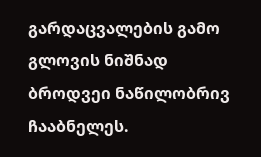გარდაცვალების გამო გლოვის ნიშნად ბროდვეი ნაწილობრივ ჩააბნელეს.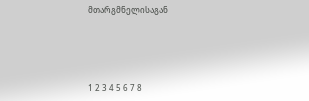მთარგმნელისაგან





1 2 3 4 5 6 7 8